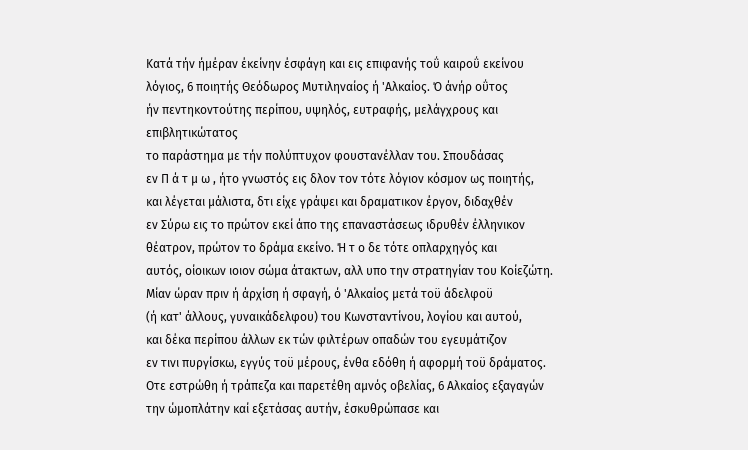Κατά τήν ήμέραν έκείνην έσφάγη και εις επιφανής τοΰ καιροΰ εκείνου
λόγιος, 6 ποιητής Θεόδωρος Μυτιληναίος ή 'Αλκαίος. Ό άνήρ οΰτος
ήν πεντηκοντούτης περίπου, υψηλός, ευτραφής, μελάγχρους και επιβλητικώτατος
το παράστημα με τήν πολύπτυχον φουστανέλλαν του. Σπουδάσας
εν Π ά τ μ ω , ήτο γνωστός εις δλον τον τότε λόγιον κόσμον ως ποιητής,
και λέγεται μάλιστα, δτι είχε γράψει και δραματικον έργον, διδαχθέν
εν Σύρω εις το πρώτον εκεί άπο της επαναστάσεως ιδρυθέν έλληνικον
θέατρον, πρώτον το δράμα εκείνο. Ή τ ο δε τότε οπλαρχηγός και
αυτός, οίοικων ιοιον σώμα άτακτων, αλλ υπο την στρατηγίαν του Κοίεζώτη.
Μίαν ώραν πριν ή άρχίση ή σφαγή, ό 'Αλκαίος μετά τοϋ άδελφοϋ
(ή κατ' άλλους, γυναικάδελφου) του Κωνσταντίνου, λογίου και αυτού,
και δέκα περίπου άλλων εκ τών φιλτέρων οπαδών του εγευμάτιζον
εν τινι πυργίσκω, εγγύς τοϋ μέρους, ένθα εδόθη ή αφορμή τοϋ δράματος.
Οτε εστρώθη ή τράπεζα και παρετέθη αμνός οβελίας, 6 Αλκαίος εξαγαγών
την ώμοπλάτην καί εξετάσας αυτήν, έσκυθρώπασε και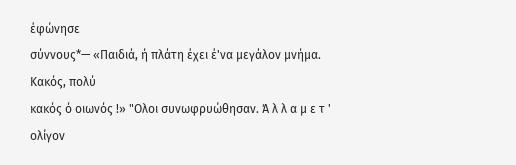έφώνησε
σύννους*— «Παιδιά, ή πλάτη έχει έ'να μεγάλον μνήμα. Κακός, πολύ
κακός ό οιωνός !» "Ολοι συνωφρυώθησαν. Ά λ λ α μ ε τ ' ολίγον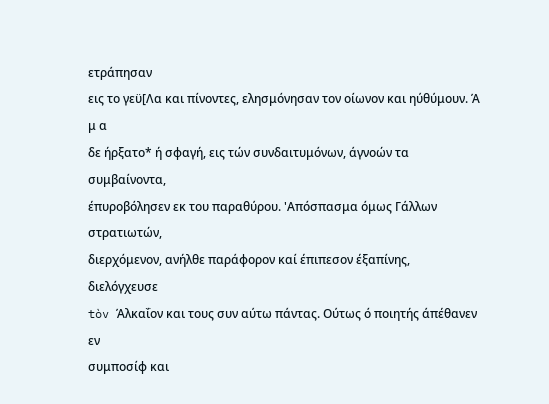ετράπησαν
εις το γεϋ[Λα και πίνοντες, ελησμόνησαν τον οίωνον και ηύθύμουν. Ά μ α
δε ήρξατο* ή σφαγή, εις τών συνδαιτυμόνων, άγνοών τα συμβαίνοντα,
έπυροβόλησεν εκ του παραθύρου. 'Απόσπασμα όμως Γάλλων στρατιωτών,
διερχόμενον, ανήλθε παράφορον καί έπιπεσον έξαπίνης, διελόγχευσε
tòv Άλκαΐον και τους συν αύτω πάντας. Ούτως ό ποιητής άπέθανεν εν
συμποσίφ και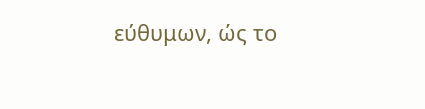εύθυμων, ώς το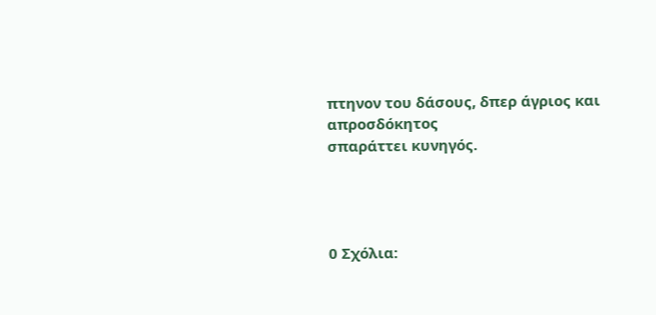πτηνον του δάσους, δπερ άγριος και απροσδόκητος
σπαράττει κυνηγός.




0 Σχόλια: